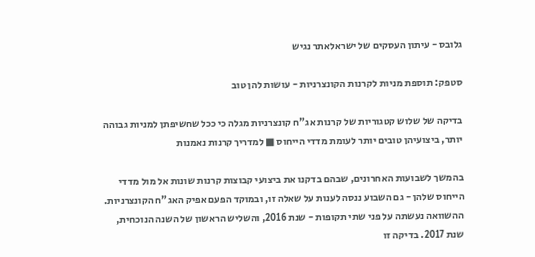גלובס - עיתון העסקים של ישראלאתר נגיש

סטפק: תוספת מניות לקרנות הקונצרניות - עושות להן טוב

בדיקה של שלוש קטגוריות של קרנות אג"ח קונצרניות מגלה כי ככל שחשיפתן למניות גבוהה יותר, ביצועיהן טובים יותר לעומת מדדי הייחוס ■ למדריך קרנות נאמנות

בהמשך לשבועות האחרונים, שבהם בדקנו את ביצועי קבוצות קרנות שונות אל מול מדדי הייחוס שלהן - גם השבוע ננסה לענות על שאלה זו, ובמוקד הפעם אפיק האג"ח הקונצרניות. ההשוואה נעשתה על פני שתי תקופות - שנת 2016, והשליש הראשון של השנה הנוכחית, שנת 2017. בדיקה זו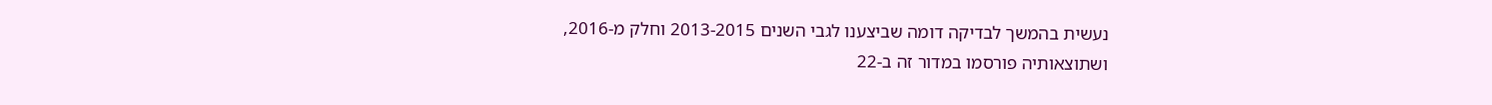נעשית בהמשך לבדיקה דומה שביצענו לגבי השנים 2013-2015 וחלק מ-2016, ושתוצאותיה פורסמו במדור זה ב-22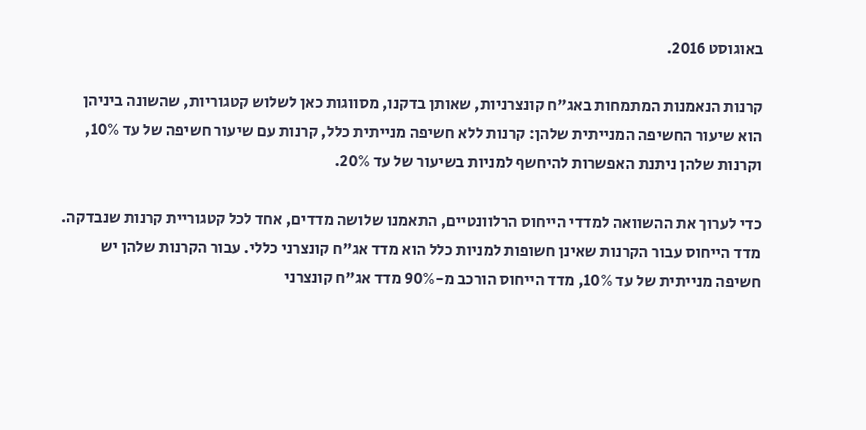באוגוסט 2016.

קרנות הנאמנות המתמחות באג"ח קונצרניות, שאותן בדקנו, מסווגות כאן לשלוש קטגוריות, שהשונה ביניהן הוא שיעור החשיפה המנייתית שלהן: קרנות ללא חשיפה מנייתית כלל, קרנות עם שיעור חשיפה של עד 10%, וקרנות שלהן ניתנת האפשרות להיחשף למניות בשיעור של עד 20%.

כדי לערוך את ההשוואה למדדי הייחוס הרלוונטיים, התאמנו שלושה מדדים, אחד לכל קטגוריית קרנות שנבדקה. מדד הייחוס עבור הקרנות שאינן חשופות למניות כלל הוא מדד אג"ח קונצרני כללי. עבור הקרנות שלהן יש חשיפה מנייתית של עד 10%, מדד הייחוס הורכב מ-90% מדד אג"ח קונצרני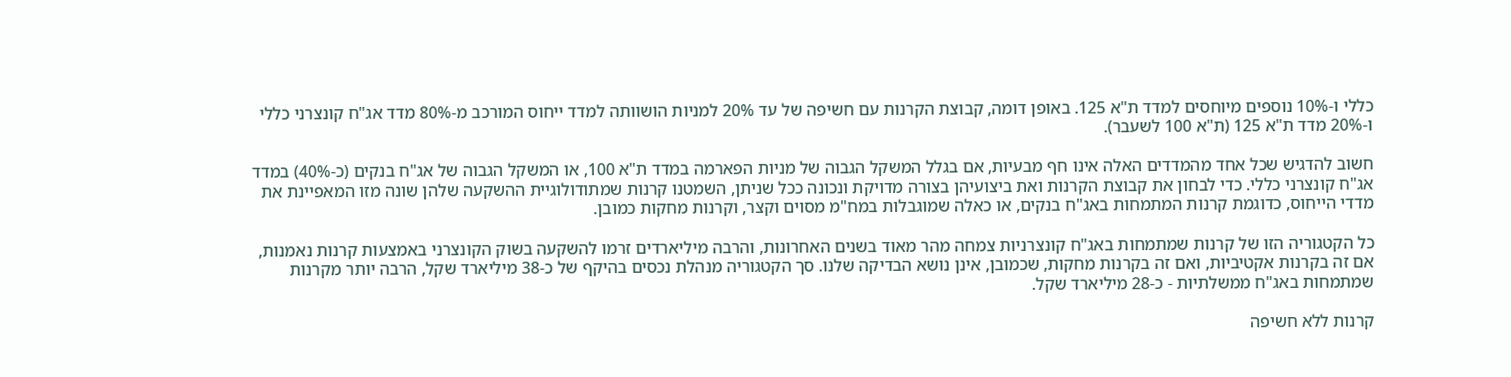כללי ו-10% נוספים מיוחסים למדד ת"א 125. באופן דומה, קבוצת הקרנות עם חשיפה של עד 20% למניות הושוותה למדד ייחוס המורכב מ-80% מדד אג"ח קונצרני כללי ו-20% מדד ת"א 125 (ת"א 100 לשעבר).

חשוב להדגיש שכל אחד מהמדדים האלה אינו חף מבעיות, אם בגלל המשקל הגבוה של מניות הפארמה במדד ת"א 100, או המשקל הגבוה של אג"ח בנקים (כ-40%) במדד אג"ח קונצרני כללי. כדי לבחון את קבוצת הקרנות ואת ביצועיהן בצורה מדויקת ונכונה ככל שניתן, השמטנו קרנות שמתודולוגיית ההשקעה שלהן שונה מזו המאפיינת את מדדי הייחוס, כדוגמת קרנות המתמחות באג"ח בנקים, או כאלה שמוגבלות במח"מ מסוים וקצר, וקרנות מחקות כמובן.

כל הקטגוריה הזו של קרנות שמתמחות באג"ח קונצרניות צמחה מהר מאוד בשנים האחרונות, והרבה מיליארדים זרמו להשקעה בשוק הקונצרני באמצעות קרנות נאמנות, אם זה בקרנות אקטיביות, ואם זה בקרנות מחקות, שכמובן, אינן נושא הבדיקה שלנו. סך הקטגוריה מנהלת נכסים בהיקף של כ-38 מיליארד שקל, הרבה יותר מקרנות שמתמחות באג"ח ממשלתיות - כ-28 מיליארד שקל.

קרנות ללא חשיפה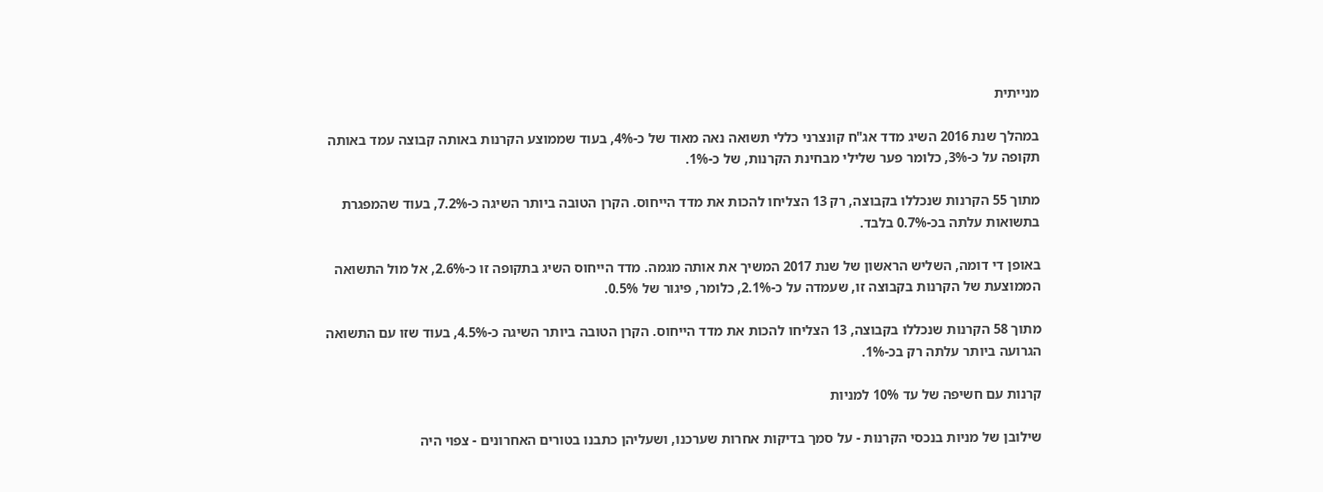מנייתית

במהלך שנת 2016 השיג מדד אג"ח קונצרני כללי תשואה נאה מאוד של כ-4%, בעוד שממוצע הקרנות באותה קבוצה עמד באותה תקופה על כ-3%, כלומר פער שלילי מבחינת הקרנות, של כ-1%.

מתוך 55 הקרנות שנכללו בקבוצה, רק 13 הצליחו להכות את מדד הייחוס. הקרן הטובה ביותר השיגה כ-7.2%, בעוד שהמפגרת בתשואות עלתה בכ-0.7% בלבד.

באופן די דומה, השליש הראשון של שנת 2017 המשיך את אותה מגמה. מדד הייחוס השיג בתקופה זו כ-2.6%, אל מול התשואה הממוצעת של הקרנות בקבוצה זו, שעמדה על כ-2.1%, כלומר, פיגור של 0.5%.

מתוך 58 הקרנות שנכללו בקבוצה, 13 הצליחו להכות את מדד הייחוס. הקרן הטובה ביותר השיגה כ-4.5%, בעוד שזו עם התשואה הגרועה ביותר עלתה רק בכ-1%.

קרנות עם חשיפה של עד 10% למניות

שילובן של מניות בנכסי הקרנות - על סמך בדיקות אחרות שערכנו, ושעליהן כתבנו בטורים האחרונים - צפוי היה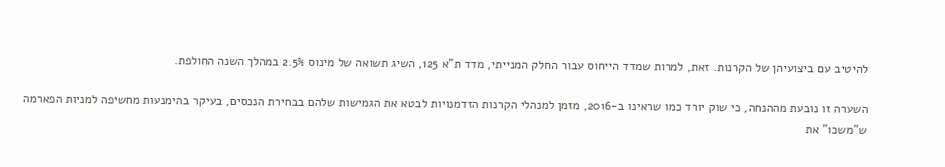להיטיב עם ביצועיהן של הקרנות. זאת, למרות שמדד הייחוס עבור החלק המנייתי, מדד ת"א 125, השיג תשואה של מינוס 2.5% במהלך השנה החולפת.

השערה זו נובעת מההנחה, כי שוק יורד כמו שראינו ב-2016, מזמן למנהלי הקרנות הזדמנויות לבטא את הגמישות שלהם בבחירת הנכסים, בעיקר בהימנעות מחשיפה למניות הפארמה ש"משכו" את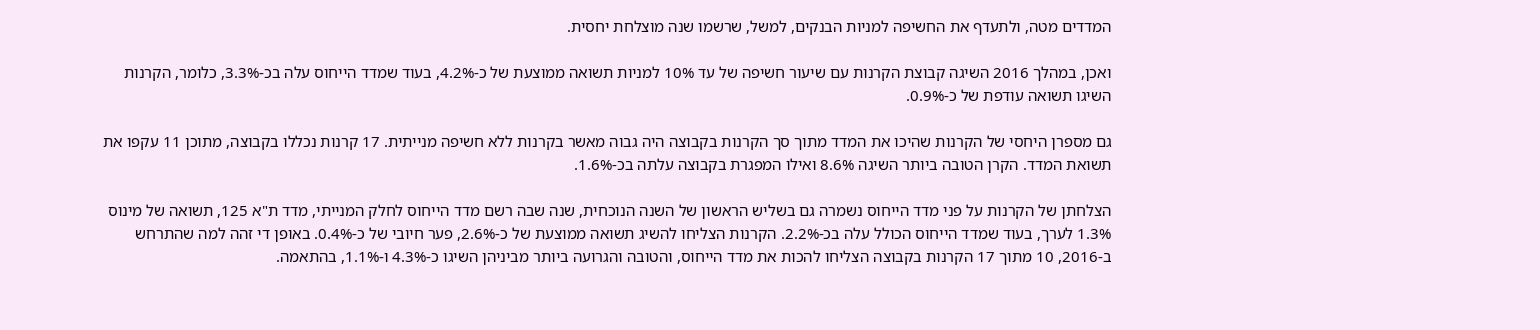המדדים מטה, ולתעדף את החשיפה למניות הבנקים, למשל, שרשמו שנה מוצלחת יחסית.

ואכן, במהלך 2016 השיגה קבוצת הקרנות עם שיעור חשיפה של עד 10% למניות תשואה ממוצעת של כ-4.2%, בעוד שמדד הייחוס עלה בכ-3.3%, כלומר, הקרנות השיגו תשואה עודפת של כ-0.9%.

גם מספרן היחסי של הקרנות שהיכו את המדד מתוך סך הקרנות בקבוצה היה גבוה מאשר בקרנות ללא חשיפה מנייתית. 17 קרנות נכללו בקבוצה, מתוכן 11 עקפו את תשואת המדד. הקרן הטובה ביותר השיגה 8.6% ואילו המפגרת בקבוצה עלתה בכ-1.6%.

הצלחתן של הקרנות על פני מדד הייחוס נשמרה גם בשליש הראשון של השנה הנוכחית, שנה שבה רשם מדד הייחוס לחלק המנייתי, מדד ת"א 125, תשואה של מינוס 1.3% לערך, בעוד שמדד הייחוס הכולל עלה בכ-2.2%. הקרנות הצליחו להשיג תשואה ממוצעת של כ-2.6%, פער חיובי של כ-0.4%. באופן די זהה למה שהתרחש ב-2016, 10 מתוך 17 הקרנות בקבוצה הצליחו להכות את מדד הייחוס, והטובה והגרועה ביותר מביניהן השיגו כ-4.3% ו-1.1%, בהתאמה.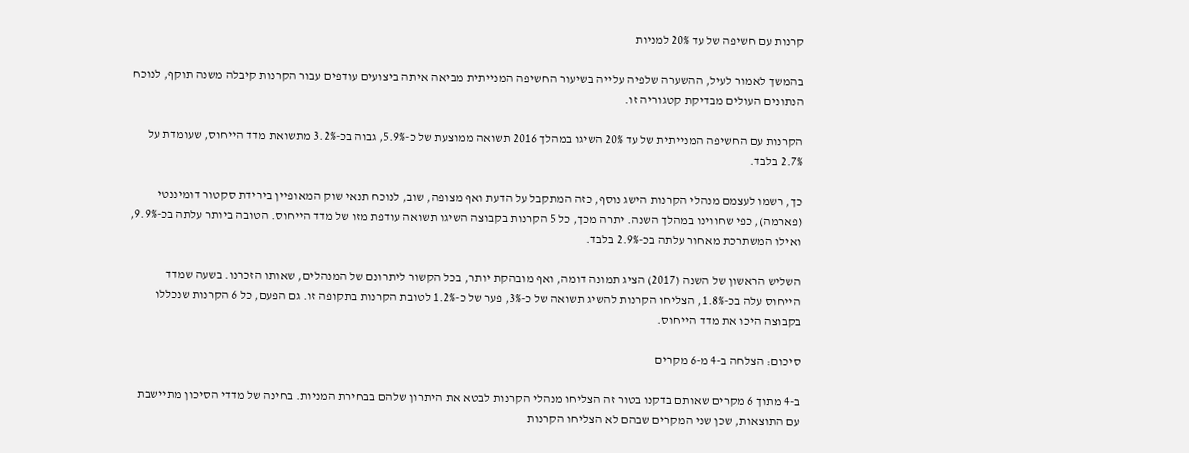קרנות עם חשיפה של עד 20% למניות

בהמשך לאמור לעיל, ההשערה שלפיה עלייה בשיעור החשיפה המנייתית מביאה איתה ביצועים עודפים עבור הקרנות קיבלה משנה תוקף, לנוכח הנתונים העולים מבדיקת קטגוריה זו.

הקרנות עם החשיפה המנייתית של עד 20% השיגו במהלך 2016 תשואה ממוצעת של כ-5.9%, גבוה בכ-3.2% מתשואת מדד הייחוס, שעומדת על 2.7% בלבד.

כך, רשמו לעצמם מנהלי הקרנות הישג נוסף, כזה המתקבל על הדעת ואף מצופה, שוב, לנוכח תנאי שוק המאופיין בירידת סקטור דומיננטי (פארמה), כפי שחווינו במהלך השנה. יתרה מכך, כל 5 הקרנות בקבוצה השיגו תשואה עודפת מזו של מדד הייחוס. הטובה ביותר עלתה בכ-9.9%, ואילו המשתרכת מאחור עלתה בכ-2.9% בלבד.

השליש הראשון של השנה (2017) הציג תמונה דומה, ואף מובהקת יותר, בכל הקשור ליתרונם של המנהלים, שאותו הזכרנו. בשעה שמדד הייחוס עלה בכ-1.8%, הצליחו הקרנות להשיג תשואה של כ-3%, פער של כ-1.2% לטובת הקרנות בתקופה זו. גם הפעם, כל 6 הקרנות שנכללו בקבוצה היכו את מדד הייחוס.

סיכום: הצלחה ב-4 מ-6 מקרים

ב-4 מתוך 6 מקרים שאותם בדקנו בטור זה הצליחו מנהלי הקרנות לבטא את היתרון שלהם בבחירת המניות. בחינה של מדדי הסיכון מתיישבת עם התוצאות, שכן שני המקרים שבהם לא הצליחו הקרנות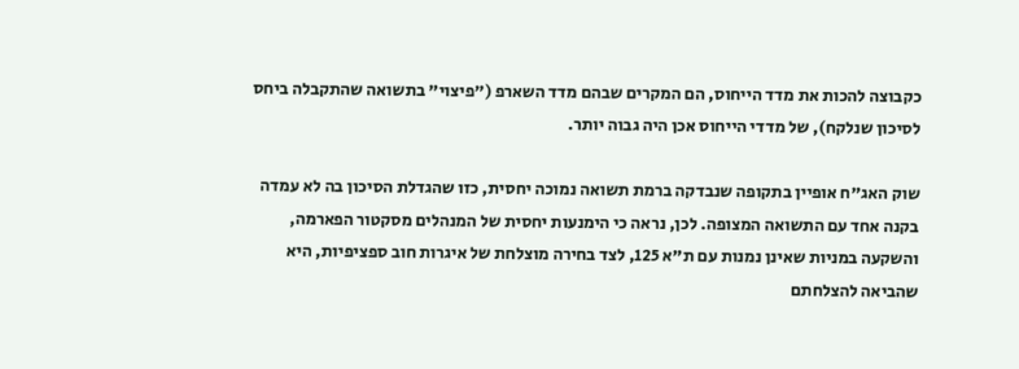כקבוצה להכות את מדד הייחוס, הם המקרים שבהם מדד השארפ ("פיצוי" בתשואה שהתקבלה ביחס לסיכון שנלקח), של מדדי הייחוס אכן היה גבוה יותר.

שוק האג"ח אופיין בתקופה שנבדקה ברמת תשואה נמוכה יחסית, כזו שהגדלת הסיכון בה לא עמדה בקנה אחד עם התשואה המצופה. לכן, נראה כי הימנעות יחסית של המנהלים מסקטור הפארמה, והשקעה במניות שאינן נמנות עם ת"א 125, לצד בחירה מוצלחת של איגרות חוב ספציפיות, היא שהביאה להצלחתם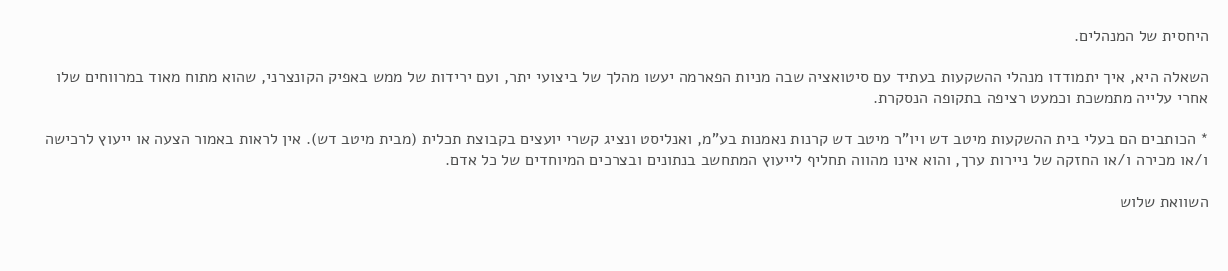היחסית של המנהלים.

השאלה היא, איך יתמודדו מנהלי ההשקעות בעתיד עם סיטואציה שבה מניות הפארמה יעשו מהלך של ביצועי יתר, ועם ירידות של ממש באפיק הקונצרני, שהוא מתוח מאוד במרווחים שלו אחרי עלייה מתמשכת וכמעט רציפה בתקופה הנסקרת.

* הכותבים הם בעלי בית ההשקעות מיטב דש ויו"ר מיטב דש קרנות נאמנות בע"מ, ואנליסט ונציג קשרי יועצים בקבוצת תכלית (מבית מיטב דש). אין לראות באמור הצעה או ייעוץ לרכישה ו/או מכירה ו/או החזקה של ניירות ערך, והוא אינו מהווה תחליף לייעוץ המתחשב בנתונים ובצרכים המיוחדים של כל אדם.

השוואת שלוש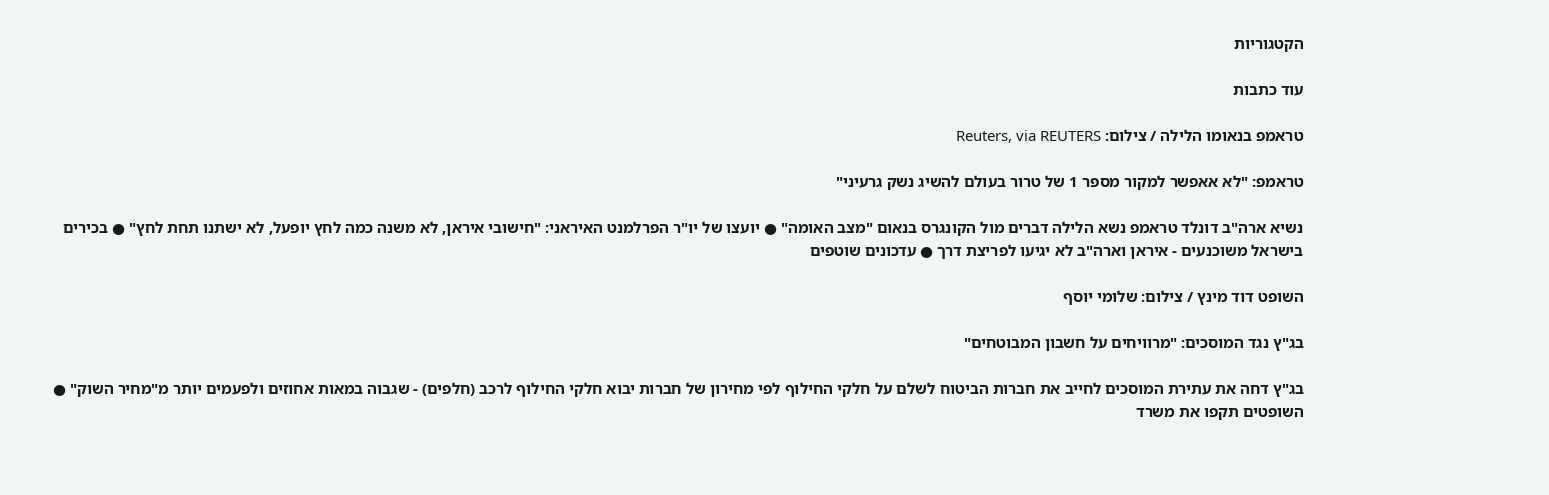הקטגוריות

עוד כתבות

טראמפ בנאומו הלילה / צילום: Reuters, via REUTERS

טראמפ: "לא אאפשר למקור מספר 1 של טרור בעולם להשיג נשק גרעיני"

נשיא ארה"ב דונלד טראמפ נשא הלילה דברים מול הקונגרס בנאום "מצב האומה" ● יועצו של יו"ר הפרלמנט האיראני: "חישובי איראן, לא משנה כמה לחץ יופעל, לא ישתנו תחת לחץ" ● בכירים בישראל משוכנעים - איראן וארה"ב לא יגיעו לפריצת דרך ● עדכונים שוטפים

השופט דוד מינץ / צילום: שלומי יוסף

בג"ץ נגד המוסכים: "מרוויחים על חשבון המבוטחים"

בג"ץ דחה את עתירת המוסכים לחייב את חברות הביטוח לשלם על חלקי החילוף לפי מחירון של חברות יבוא חלקי החילוף לרכב (חלפים) - שגבוה במאות אחוזים ולפעמים יותר מ"מחיר השוק" ● השופטים תקפו את משרד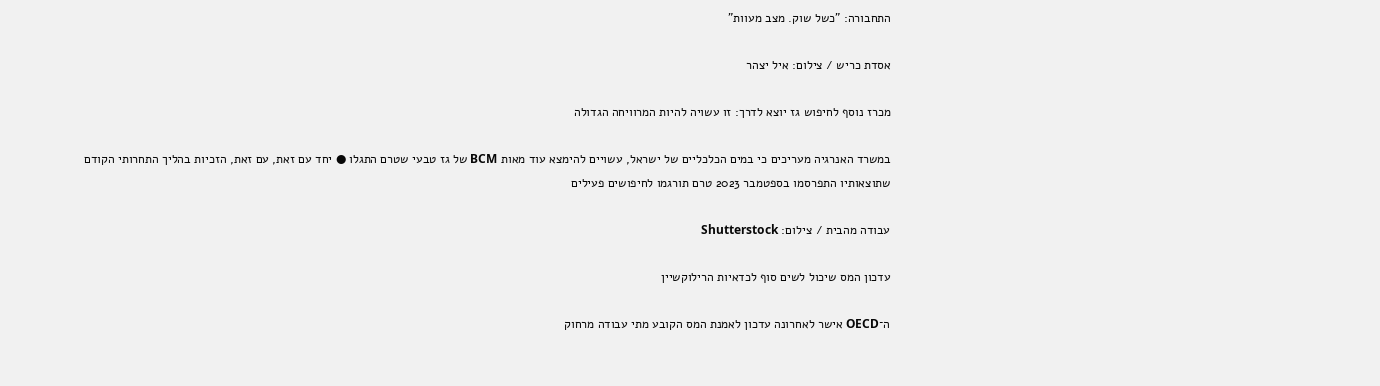התחבורה: "כשל שוק. מצב מעוות"

אסדת כריש / צילום: איל יצהר

מכרז נוסף לחיפוש גז יוצא לדרך: זו עשויה להיות המרוויחה הגדולה

במשרד האנרגיה מעריכים כי במים הכלכליים של ישראל, עשויים להימצא עוד מאות BCM של גז טבעי שטרם התגלו ● יחד עם זאת, עם זאת, הזכיות בהליך התחרותי הקודם שתוצאותיו התפרסמו בספטמבר 2023 טרם תורגמו לחיפושים פעילים

עבודה מהבית / צילום: Shutterstock

עדכון המס שיכול לשים סוף לכדאיות הרילוקשיין

ה־OECD אישר לאחרונה עדכון לאמנת המס הקובע מתי עבודה מרחוק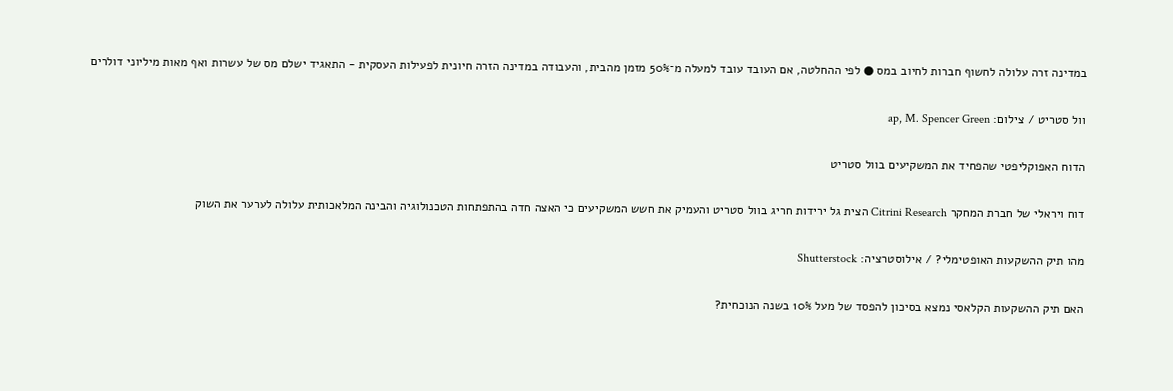במדינה זרה עלולה לחשוף חברות לחיוב במס ● לפי ההחלטה, אם העובד עובד למעלה מ־50% מזמן מהבית, והעבודה במדינה הזרה חיונית לפעילות העסקית - התאגיד ישלם מס של עשרות ואף מאות מיליוני דולרים

וול סטריט / צילום: ap, M. Spencer Green

הדוח האפוקליפטי שהפחיד את המשקיעים בוול סטריט

דוח ויראלי של חברת המחקר Citrini Research הצית גל ירידות חריג בוול סטריט והעמיק את חשש המשקיעים כי האצה חדה בהתפתחות הטכנולוגיה והבינה המלאכותית עלולה לערער את השוק

מהו תיק ההשקעות האופטימלי? / אילוסטרציה: Shutterstock

האם תיק ההשקעות הקלאסי נמצא בסיכון להפסד של מעל 10% בשנה הנוכחית?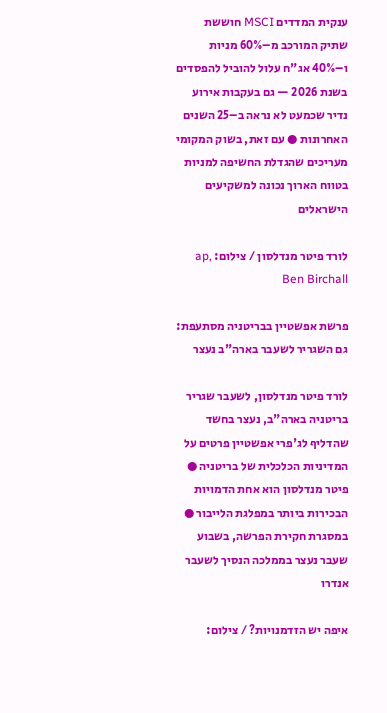ענקית המדדים MSCI חוששת שתיק המורכב מ–60% מניות ו–40% אג"ח עלול להוביל להפסדים בשנת 2026 — גם בעקבות אירוע נדיר שכמעט לא נראה ב–25 השנים האחרונות ● עם זאת, בשוק המקומי מעריכים שהגדלת החשיפה למניות בטווח הארוך נכונה למשקיעים הישראלים

לורד פיטר מנדלסון / צילום: ap, Ben Birchall

פרשת אפשטיין בבריטניה מסתעפת: גם השגריר לשעבר בארה"ב נעצר

לורד פיטר מנדלסון, לשעבר שגריר בריטניה בארה"ב, נעצר בחשד שהדליף לג'פרי אפשטיין פרטים על המדיניות הכלכלית של בריטניה ● פיטר מנדלסון הוא אחת הדמויות הבכירות ביותר במפלגת הלייבור ● במסגרת חקירת הפרשה, בשבוע שעבר נעצר בממלכה הנסיך לשעבר אנדרו

איפה יש הזדמנויות? / צילום: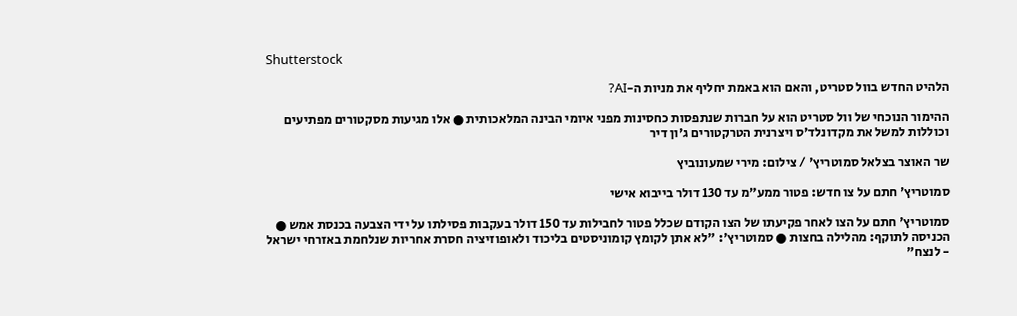Shutterstock

הלהיט החדש בוול סטריט, והאם הוא באמת יחליף את מניות ה-AI?

ההימור הנוכחי של וול סטריט הוא על חברות שנתפסות כחסינות מפני איומי הבינה המלאכותית ● אלו מגיעות מסקטורים מפתיעים וכוללות למשל את מקדונלד'ס ויצרנית הטרקטורים ג'ון דיר

שר האוצר בצלאל סמוטריץ' / צילום: מירי שמעונוביץ

סמוטריץ׳ חתם על צו חדש: פטור ממע״מ עד 130 דולר בייבוא אישי

סמוטריץ' חתם על הצו לאחר פקיעתו של הצו הקודם שכלל פטור לחבילות עד 150 דולר בעקבות פסילתו על ידי הצבעה בכנסת אמש ● הכניסה לתוקף: מהלילה בחצות ● סמוטריץ': "לא אתן לקומץ קומוניסטים בליכוד ולאופוזיציה חסרת אחריות שנלחמת באזרחי ישראל - לנצח"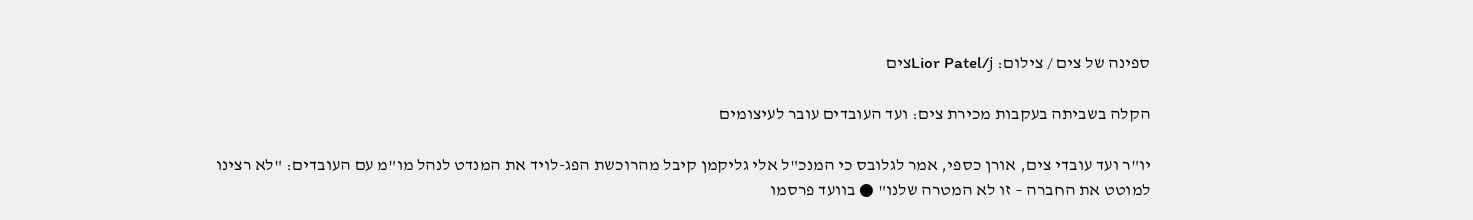ספינה של צים / צילום: Lior Patel/jצים

הקלה בשביתה בעקבות מכירת צים: ועד העובדים עובר לעיצומים

יו"ר ועד עובדי צים, אורן כספי, אמר לגלובס כי המנכ"ל אלי גליקמן קיבל מהרוכשת הפג-לויד את המנדט לנהל מו"מ עם העובדים: "לא רצינו למוטט את החברה – זו לא המטרה שלנו" ● בוועד פרסמו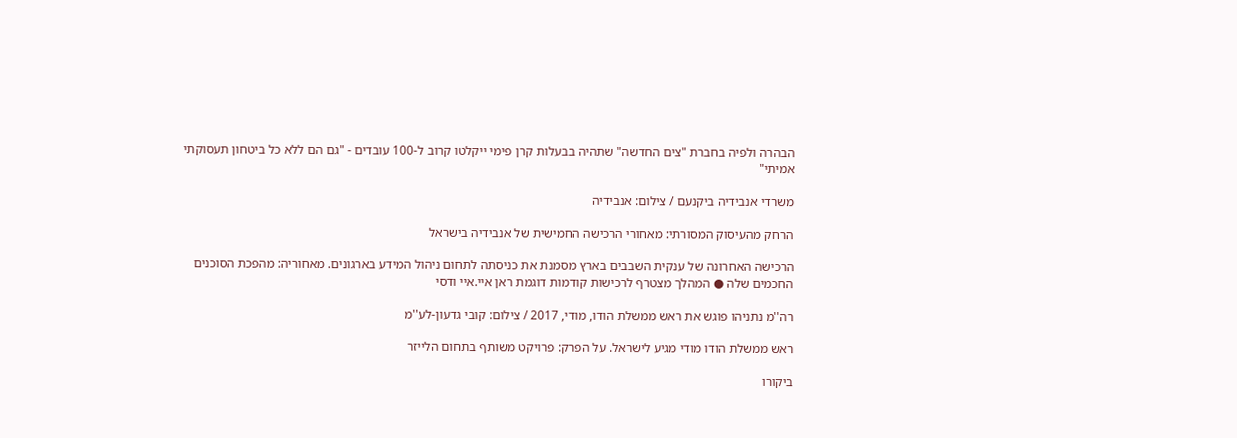הבהרה ולפיה בחברת "צים החדשה" שתהיה בבעלות קרן פימי ייקלטו קרוב ל-100 עובדים - "גם הם ללא כל ביטחון תעסוקתי אמיתי"

משרדי אנבידיה ביקנעם / צילום: אנבידיה

הרחק מהעיסוק המסורתי: מאחורי הרכישה החמישית של אנבידיה בישראל

הרכישה האחרונה של ענקית השבבים בארץ מסמנת את כניסתה לתחום ניהול המידע בארגונים. מאחוריה: מהפכת הסוכנים החכמים שלה ● המהלך מצטרף לרכישות קודמות דוגמת ראן איי.איי ודסי

רה''מ נתניהו פוגש את ראש ממשלת הודו, מודי, 2017 / צילום: קובי גדעון-לע''מ

ראש ממשלת הודו מודי מגיע לישראל. על הפרק: פרויקט משותף בתחום הלייזר

ביקורו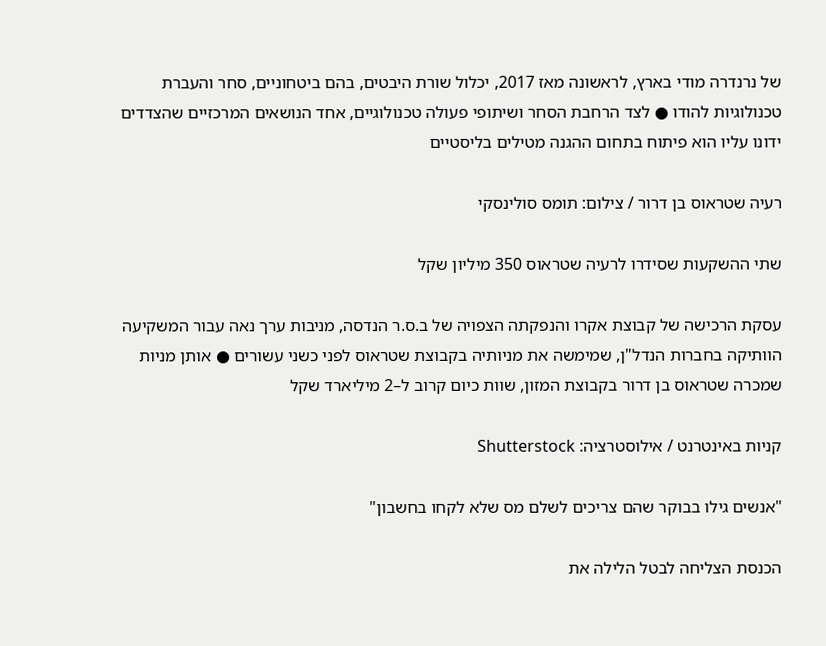של נרנדרה מודי בארץ, לראשונה מאז 2017, יכלול שורת היבטים, בהם ביטחוניים, סחר והעברת טכנולוגיות להודו ● לצד הרחבת הסחר ושיתופי פעולה טכנולוגיים, אחד הנושאים המרכזיים שהצדדים ידונו עליו הוא פיתוח בתחום ההגנה מטילים בליסטיים

רעיה שטראוס בן דרור / צילום: תומס סולינסקי

שתי ההשקעות שסידרו לרעיה שטראוס 350 מיליון שקל

עסקת הרכישה של קבוצת אקרו והנפקתה הצפויה של ב.ס.ר הנדסה, מניבות ערך נאה עבור המשקיעה הוותיקה בחברות הנדל"ן, שמימשה את מניותיה בקבוצת שטראוס לפני כשני עשורים ● אותן מניות שמכרה שטראוס בן דרור בקבוצת המזון, שוות כיום קרוב ל–2 מיליארד שקל

קניות באינטרנט / אילוסטרציה: Shutterstock

"אנשים גילו בבוקר שהם צריכים לשלם מס שלא לקחו בחשבון"

הכנסת הצליחה לבטל הלילה את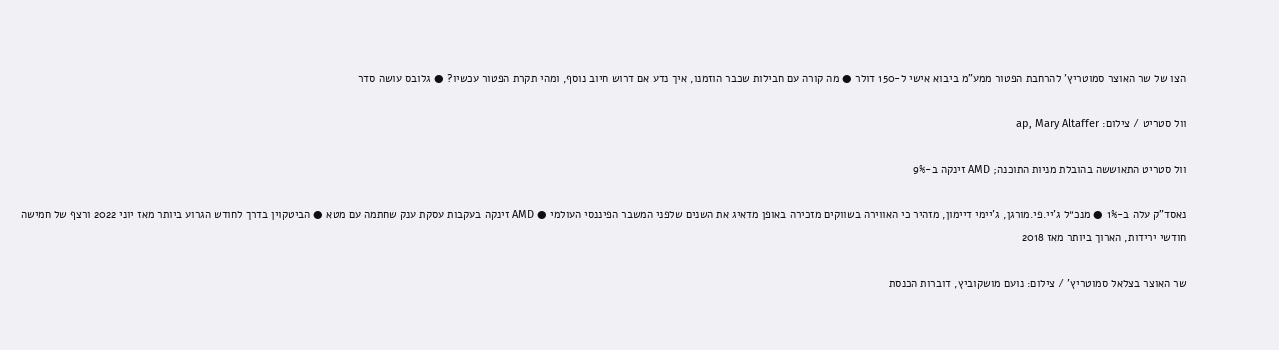הצו של שר האוצר סמוטריץ' להרחבת הפטור ממע"מ ביבוא אישי ל-150 דולר ● מה קורה עם חבילות שכבר הוזמנו, איך נדע אם דרוש חיוב נוסף, ומהי תקרת הפטור עכשיו? ● גלובס עושה סדר

וול סטריט / צילום: ap, Mary Altaffer

וול סטריט התאוששה בהובלת מניות התוכנה; AMD זינקה ב-9%

נאסד"ק עלה ב-1% ● מנכ״ל ג'יי.פי.מורגן, ג'יימי דיימון, מזהיר כי האווירה בשווקים מזכירה באופן מדאיג את השנים שלפני המשבר הפיננסי העולמי ● AMD זינקה בעקבות עסקת ענק שחתמה עם מטא ● הביטקוין בדרך לחודש הגרוע ביותר מאז יוני 2022 ורצף של חמישה חודשי ירידות, הארוך ביותר מאז 2018

שר האוצר בצלאל סמוטריץ' / צילום: נועם מושקוביץ, דוברות הכנסת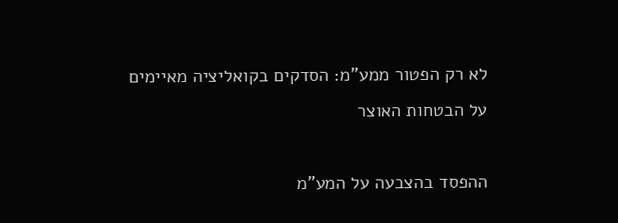לא רק הפטור ממע"מ: הסדקים בקואליציה מאיימים על הבטחות האוצר

ההפסד בהצבעה על המע"מ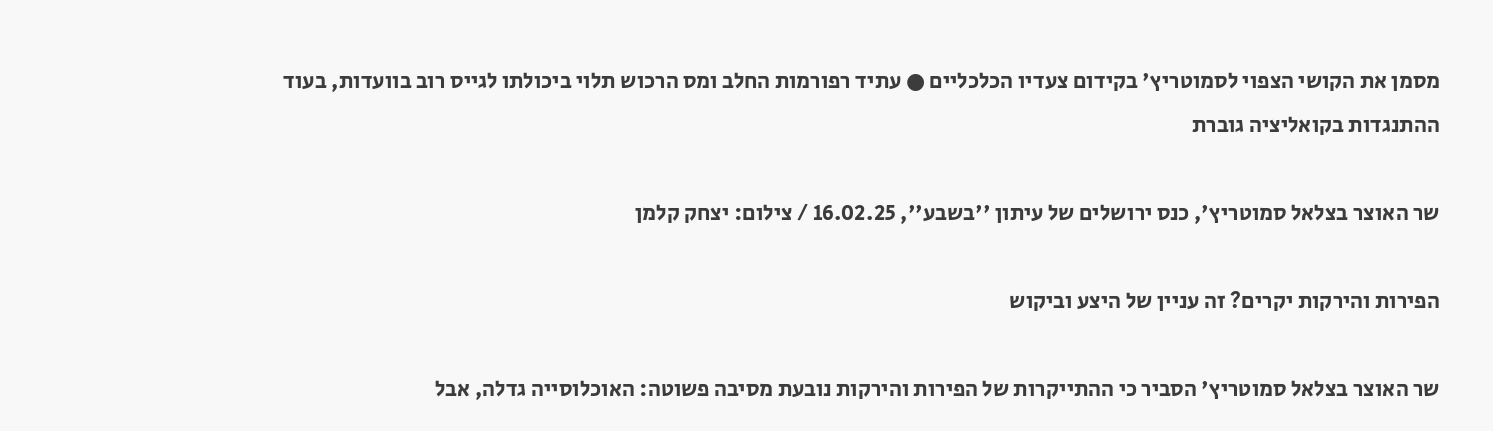מסמן את הקושי הצפוי לסמוטריץ' בקידום צעדיו הכלכליים ● עתיד רפורמות החלב ומס הרכוש תלוי ביכולתו לגייס רוב בוועדות, בעוד ההתנגדות בקואליציה גוברת

שר האוצר בצלאל סמוטריץ', כנס ירושלים של עיתון ''בשבע'', 16.02.25 / צילום: יצחק קלמן

הפירות והירקות יקרים? זה עניין של היצע וביקוש

שר האוצר בצלאל סמוטריץ' הסביר כי ההתייקרות של הפירות והירקות נובעת מסיבה פשוטה: האוכלוסייה גדלה, אבל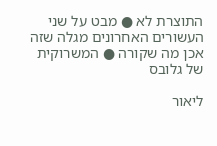התוצרת לא ● מבט על שני העשורים האחרונים מגלה שזה אכן מה שקורה ● המשרוקית של גלובס

ליאור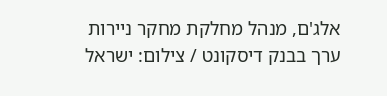אלג'ם, מנהל מחלקת מחקר ניירות ערך בבנק דיסקונט / צילום: ישראל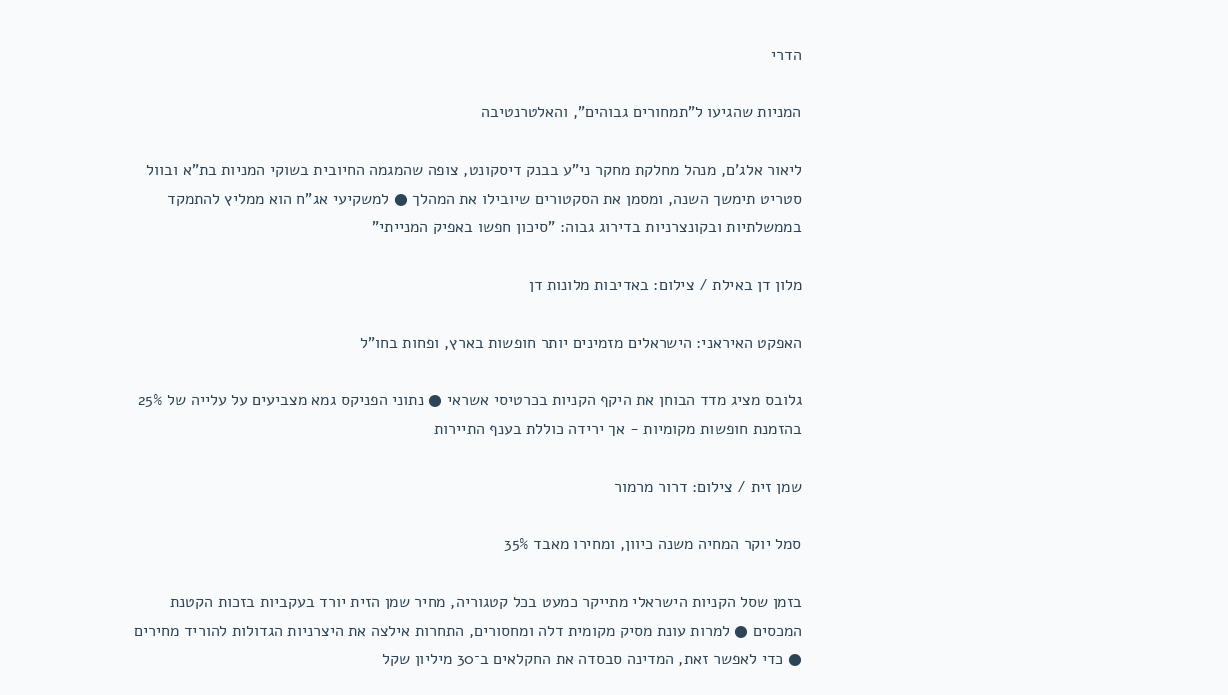הדרי

המניות שהגיעו ל"תמחורים גבוהים", והאלטרנטיבה

ליאור אלג'ם, מנהל מחלקת מחקר ני"ע בבנק דיסקונט, צופה שהמגמה החיובית בשוקי המניות בת"א ובוול סטריט תימשך השנה, ומסמן את הסקטורים שיובילו את המהלך ● למשקיעי אג"ח הוא ממליץ להתמקד בממשלתיות ובקונצרניות בדירוג גבוה: "סיכון חפשו באפיק המנייתי"

מלון דן באילת / צילום: באדיבות מלונות דן

האפקט האיראני: הישראלים מזמינים יותר חופשות בארץ, ופחות בחו"ל

גלובס מציג מדד הבוחן את היקף הקניות בכרטיסי אשראי ● נתוני הפניקס גמא מצביעים על עלייה של 25% בהזמנת חופשות מקומיות - אך ירידה כוללת בענף התיירות

שמן זית / צילום: דרור מרמור

סמל יוקר המחיה משנה כיוון, ומחירו מאבד 35%

בזמן שסל הקניות הישראלי מתייקר כמעט בכל קטגוריה, מחיר שמן הזית יורד בעקביות בזכות הקטנת המכסים ● למרות עונת מסיק מקומית דלה ומחסורים, התחרות אילצה את היצרניות הגדולות להוריד מחירים ● כדי לאפשר זאת, המדינה סבסדה את החקלאים ב־30 מיליון שקל